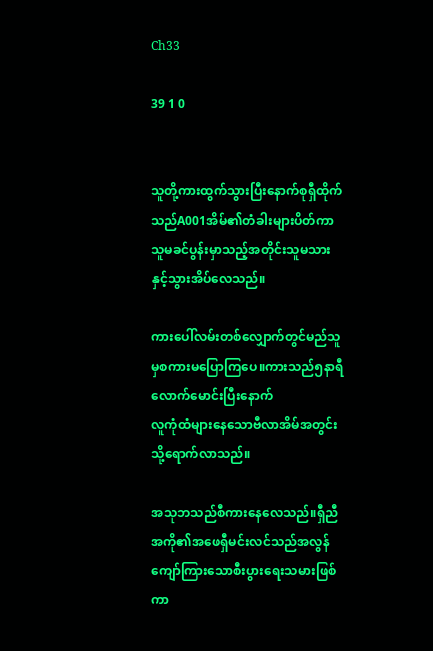Ch33

39 1 0


သူတို့ကားထွက်သွားပြီးနောက်စုရှီထိုက်သည်A001အိမ်၏တံခါးများပိတ်ကာသူမခင်ပွန်းမှာသည့်အတိုင်းသူမသားနှင့်သွားအိပ်လေသည်။

ကားပေါ်လမ်းတစ်လျှောက်တွင်မည်သူမှစကားမပြောကြပေ။ကားသည်၅နာရီလောက်မောင်းပြီးနောက်
လူကုံထံများနေသောဗီလာအိမ်အတွင်းသို့ရောက်လာသည်။

အသုဘသည်စီကားနေလေသည်။ရှီညီအကို၏အဖေရှီမင်းလင်သည်အလွန်ကျော်ကြားသောစီးပွားရေးသမားဖြစ်ကာ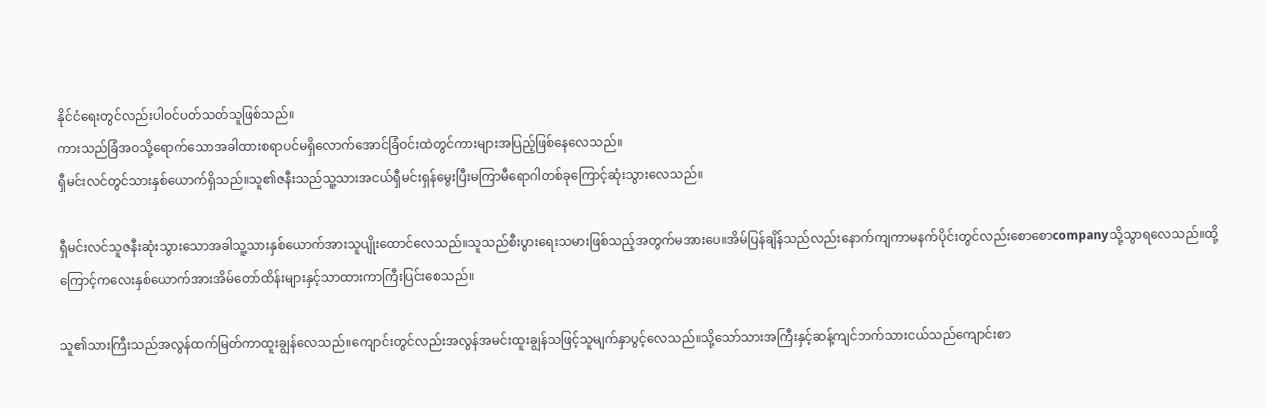နိုင်ငံရေးတွင်လည်းပါဝင်ပတ်သတ်သူဖြစ်သည်။
ကားသည်ခြံအဝသို့ရောက်သောအခါထားစရာပင်မရှိလောက်အောင်ခြံဝင်းထဲတွင်ကားများအပြည့်ဖြစ်နေလေသည်။
ရှီမင်းလင်တွင်သားနှစ်ယောက်ရှိသည်။သူ၏ဇနီးသည်သူ့သားအငယ်ရှီမင်းရှန်မွေးပြီးမကြာမီရောဂါတစ်ခုကြောင့်ဆုံးသွားလေသည်။

ရှီမင်းလင်သူဇနီးဆုံးသွားသောအခါသူ့သားနှစ်ယောက်အားသူပျိုးထောင်လေသည်။သူသည်စီးပွားရေးသမားဖြစ်သည့်အတွက်မအားပေ။အိမ်ပြန်ချိန်သည်လည်းနောက်ကျကာမနက်ပိုင်းတွင်လည်းစောစောcompanyသို့သွာရလေသည်။ထို့ကြောင့်ကလေးနှစ်ယောက်အားအိမ်တော်ထိန်းများနှင့်သာထားကာကြီးပြင်းစေသည်။

သူ၏သားကြီးသည်အလွန်ထက်မြတ်ကာထူးချွန်လေသည်။ကျောင်းတွင်လည်းအလွန်အမင်းထူးချွန်သဖြင့်သူမျက်နှာပွင့်လေသည်။သို့သော်သားအကြီးနှင့်ဆန့်ကျင်ဘက်သားငယ်သည်ကျောင်းစာ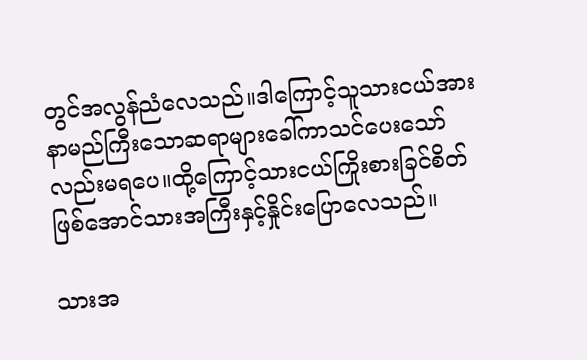တွင်အလွန်ညံလေသည်။ဒါကြောင့်သူသားငယ်အားနာမည်ကြီးသောဆရာများခေါ်ကာသင်ပေးသော်လည်းမရပေ။ထို့ကြောင့်သားငယ်ကြိုးစားခြင်စိတ်ဖြစ်အောင်သားအကြီးနှင့်နှိုင်းပြောလေသည်။

သားအ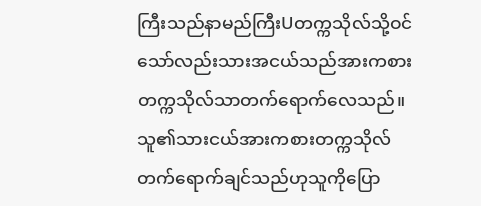ကြီးသည်နာမည်ကြီးUတက္ကသိုလ်သို့ဝင်သော်လည်းသားအငယ်သည်အားကစားတက္ကသိုလ်သာတက်ရောက်လေသည်။သူ၏သားငယ်အားကစားတက္ကသိုလ်တက်ရောက်ချင်သည်ဟုသူကိုပြော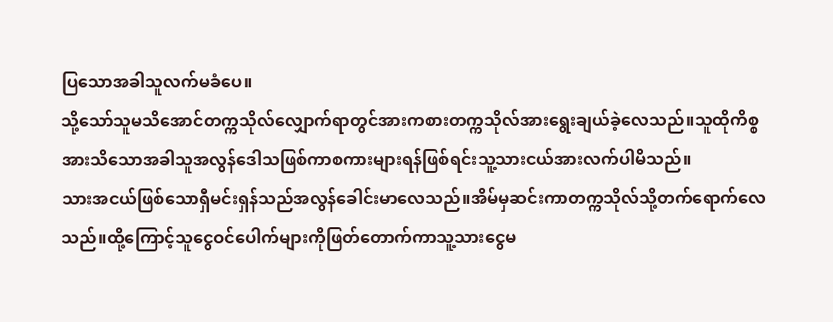ပြသောအခါသူလက်မခံပေ။
သို့သော်သူမသိအောင်တက္ကသိုလ်လျှောက်ရာတွင်အားကစားတက္ကသိုလ်အားရွေးချယ်ခဲ့လေသည်။သူထိုကိစ္စအားသိသောအခါသူအလွန်ဒေါသဖြစ်ကာစကားများရန်ဖြစ်ရင်းသူ့သားငယ်အားလက်ပါမိသည်။
သားအငယ်ဖြစ်သောရှီမင်းရှန်သည်အလွန်ခေါင်းမာလေသည်။အိမ်မှဆင်းကာတက္ကသိုလ်သို့တက်ရောက်လေသည်။ထို့ကြောင့်သူငွေဝင်ပေါက်များကိုဖြတ်တောက်ကာသူ့သားငွေမ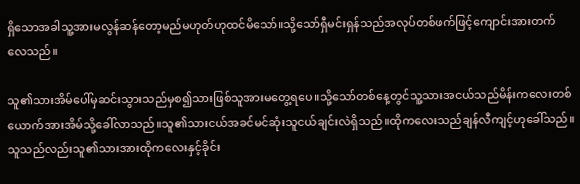ရှိသောအခါသူ့အားမလွန်ဆန်တော့မည်မဟုတ်ဟုထင်မိသော်။သို့သော်ရှီမင်းရှန်သည်အလုပ်တစ်ဖက်ဖြင့်ကျောင်းအားတက်လေသည်။

သူ၏သားအိမ်ပေါ်မှဆင်းသွားသည်မှစ၍သားဖြစ်သူအားမတွေ့ရပေ။သို့သော်တစ်နေ့တွင်သူ့သားအငယ်သည်မိန်းကလေးတစ်ယောက်အားအိမ်သို့ခေါ်လာသည်။သူ၏သားငယ်အခင်မင်ဆုံးသူငယ်ချင်းလဲရှိသည်။ထိုကလေးသည်ချန်လီကျင့်ဟုခေါ်သည်။သူသည်လည်းသူ၏သားအားထိုကလေးနှင့်ခိုင်း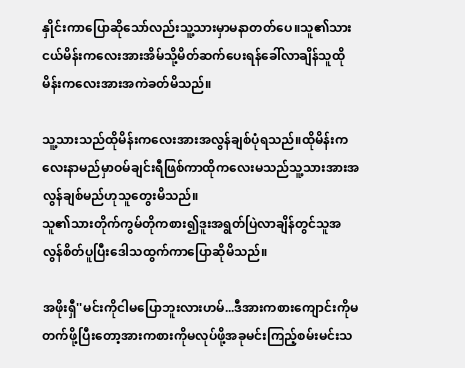နှိုင်းကာပြောဆိုသော်လည်းသူ့သားမှာမနာတတ်ပေ။သူ၏သားငယ်မိန်းကလေးအားအိမ်သို့မိတ်ဆက်ပေးရန်ခေါ်လာချိန်သူထိုမိန်းကလေးအားအကဲခတ်မိသည်။

သူ့သားသည်ထိုမိန်းကလေးအားအလွန်ချစ်ပုံရသည်။ထိုမိန်းကလေးနာမည်မှာဝမ်ချင်းရီဖြစ်ကာထိုကလေးမသည်သူ့သားအားအလွန်ချစ်မည်ဟုသူတွေးမိသည်။
သူ၏သားတိုက်ကွမ်တိုကစား၍ဒူးအရွတ်ပြဲလာချိန်တွင်သူအလွန်စိတ်ပူပြီးဒေါသထွက်ကာပြောဆိုမိသည်။

အဖိုးရှီ''မင်းကိုငါမပြောဘူးလားဟမ်...ဒီအားကစားကျောင်းကိုမတက်ဖို့ပြီးတော့အားကစားကိုမလုပ်ဖို့အခုမင်းကြည့်စမ်းမင်းသ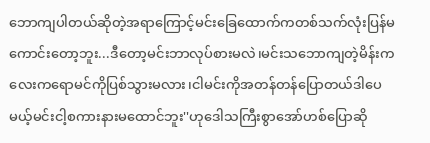ဘောကျပါတယ်ဆိုတဲ့အရာကြောင့်မင်းခြေထောက်ကတစ်သက်လုံးပြန်မကောင်းတော့ဘူး...ဒီတော့မင်းဘာလုပ်စားမလဲ၊မင်းသဘောကျတဲ့မိန်းကလေးကရောမင်ကိုပြစ်သွားမလား၊ငါမင်းကိုအတန်တန်ပြောတယ်ဒါပေမယ့်မင်းငါ့စကားနားမထောင်ဘူး''ဟုဒေါသကြီးစွာအော်ဟစ်ပြောဆို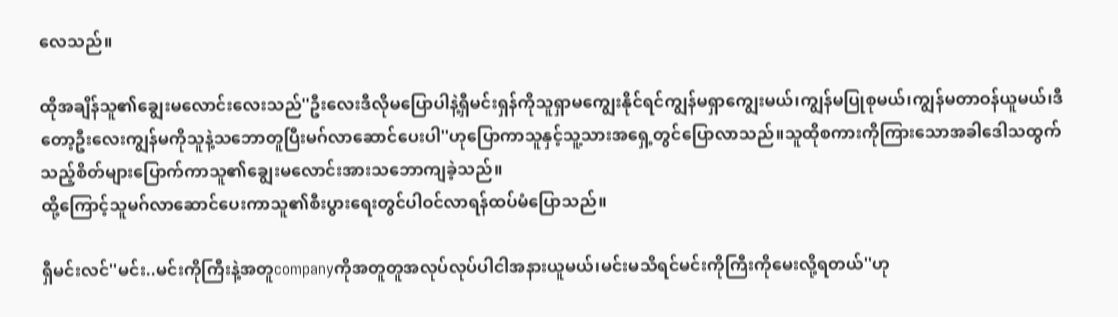လေသည်။

ထိုအချိန်သူ၏ချွေးမလောင်းလေးသည်''ဦးလေးဒီလိုမပြောပါနဲ့ရှီမင်းရှန်ကိုသူရှာမကျွေးနိုင်ရင်ကျွန်မရှာကျွေးမယ်၊ကျွန်မပြုစုမယ်၊ကျွန်မတာဝန်ယူမယ်၊ဒီတော့ဦးလေးကျွန်မကိုသူနဲ့သဘောတူပြီးမဂ်လာဆောင်ပေးပါ''ဟုပြောကာသူနှင့်သူ့သားအရှေ့တွင်ပြောလာသည်။သူထိုစကားကိုကြားသောအခါဒေါသထွက်သည့်စိတ်များပြောက်ကာသူ၏ချွေးမလောင်းအားသဘောကျခဲ့သည်။
ထို့ကြောင့်သူမဂ်လာဆောင်ပေးကာသူ၏စီးပွားရေးတွင်ပါဝင်လာရန်ထပ်မံပြောသည်။

ရှီမင်းလင်''မင်း..မင်းကိုကြီးနဲ့အတူcompanyကိုအတူတူအလုပ်လုပ်ပါငါအနားယူမယ်၊မင်းမသိရင်မင်းကိုကြီးကိုမေးလို့ရတယ်''ဟု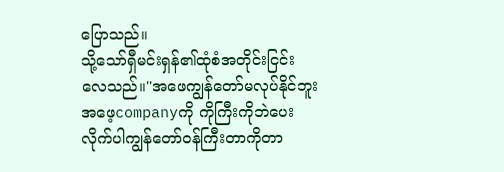ပြောသည်။
သို့သော်ရှီမင်းရှန်၏ထုံစံအတိုင်းငြင်းလေသည်။''အဖေကျွန်တော်မလုပ်နိုင်ဘူးအဖေ့companyကို ကိုကြီးကိုဘဲပေးလိုက်ပါကျွန်တော်ဝန်ကြီးတာကိုတာ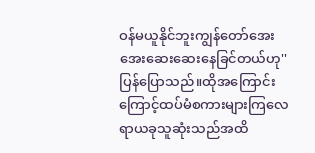ဝန်မယူနိုင်ဘူးကျွန်တော်အေးအေးဆေးဆေးနေခြင်တယ်ဟု''ပြန်ပြောသည်။ထိုအကြောင်းကြောင့်ထပ်မံစကားများကြလေရာယခုသူဆုံးသည်အထိ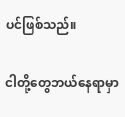ပင်ဖြစ်သည်။

ငါတို့တွေဘယ်နေရာမှာ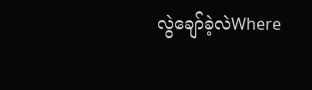လွဲချော်ခဲ့လဲWhere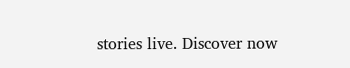stories live. Discover now